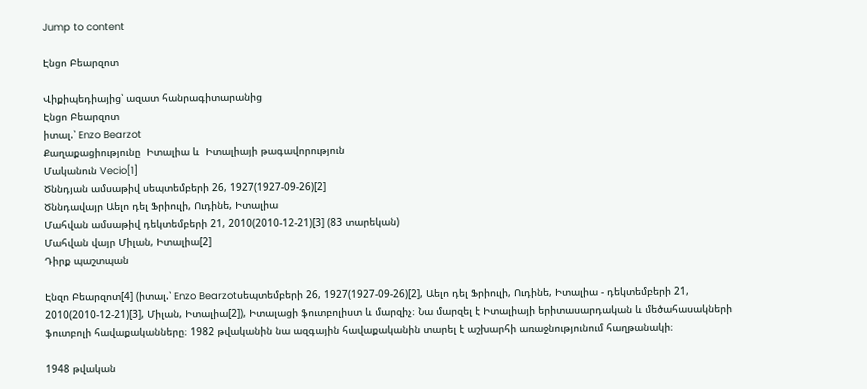Jump to content

Էնցո Բեարզոտ

Վիքիպեդիայից՝ ազատ հանրագիտարանից
Էնցո Բեարզոտ
իտալ.՝ Enzo Bearzot
Քաղաքացիությունը  Իտալիա և  Իտալիայի թագավորություն
Մականուն Vecio[1]
Ծննդյան ամսաթիվ սեպտեմբերի 26, 1927(1927-09-26)[2]
Ծննդավայր Աելո դել Ֆրիուլի, Ուդինե, Իտալիա
Մահվան ամսաթիվ դեկտեմբերի 21, 2010(2010-12-21)[3] (83 տարեկան)
Մահվան վայր Միլան, Իտալիա[2]
Դիրք պաշտպան

Էնզո Բեարզոտ[4] (իտալ.՝ Enzo Bearzotսեպտեմբերի 26, 1927(1927-09-26)[2], Աելո դել Ֆրիուլի, Ուդինե, Իտալիա - դեկտեմբերի 21, 2010(2010-12-21)[3], Միլան, Իտալիա[2]), Իտալացի ֆուտբոլիստ և մարզիչ։ Նա մարզել է Իտալիայի երիտասարդական և մեծահասակների ֆուտբոլի հավաքականները։ 1982 թվականին նա ազգային հավաքականին տարել է աշխարհի առաջնությունում հաղթանակի։

1948 թվական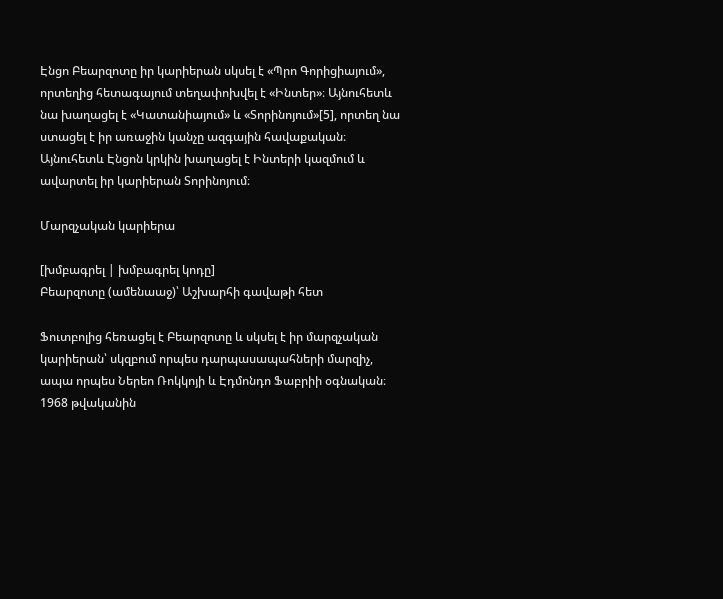Էնցո Բեարզոտը իր կարիերան սկսել է «Պրո Գորիցիայում», որտեղից հետագայում տեղափոխվել է «Ինտեր»։ Այնուհետև նա խաղացել է «Կատանիայում» և «Տորինոյում»[5], որտեղ նա ստացել է իր առաջին կանչը ազգային հավաքական։ Այնուհետև Էնցոն կրկին խաղացել է Ինտերի կազմում և ավարտել իր կարիերան Տորինոյում։

Մարզչական կարիերա

[խմբագրել | խմբագրել կոդը]
Բեարզոտը (ամենաաջ)՝ Աշխարհի գավաթի հետ

Ֆուտբոլից հեռացել է Բեարզոտը և սկսել է իր մարզչական կարիերան՝ սկզբում որպես դարպասապահների մարզիչ, ապա որպես Ներեո Ռոկկոյի և Էդմոնդո Ֆաբրիի օգնական։ 1968 թվականին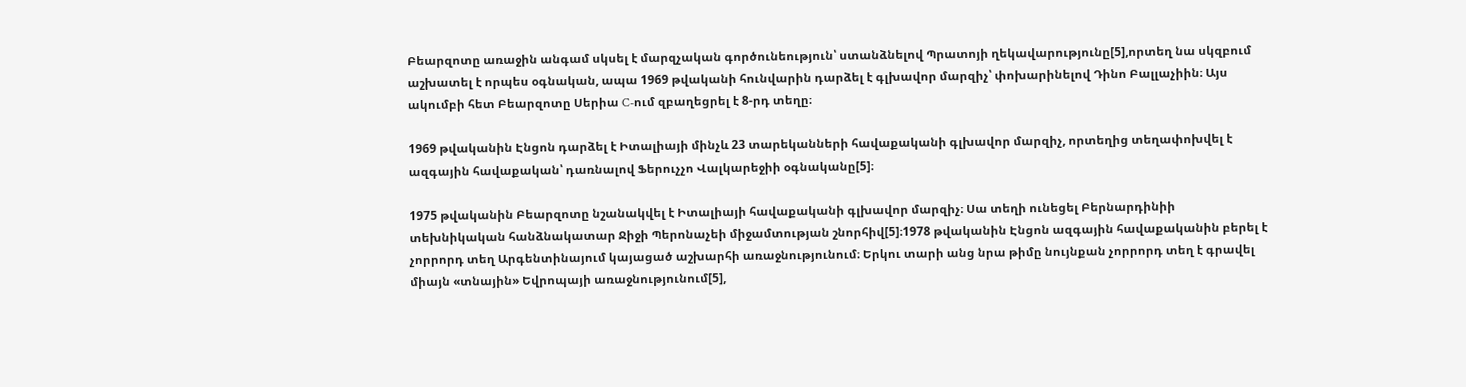Բեարզոտը առաջին անգամ սկսել է մարզչական գործունեություն՝ ստանձնելով Պրատոյի ղեկավարությունը[5],որտեղ նա սկզբում աշխատել է որպես օգնական, ապա 1969 թվականի հունվարին դարձել է գլխավոր մարզիչ՝ փոխարինելով Դինո Բալլաչիին։ Այս ակումբի հետ Բեարզոտը Սերիա C-ում զբաղեցրել է 8-րդ տեղը։

1969 թվականին Էնցոն դարձել է Իտալիայի մինչև 23 տարեկանների հավաքականի գլխավոր մարզիչ, որտեղից տեղափոխվել է ազգային հավաքական՝ դառնալով Ֆերուչչո Վալկարեջիի օգնականը[5]։

1975 թվականին Բեարզոտը նշանակվել է Իտալիայի հավաքականի գլխավոր մարզիչ։ Սա տեղի ունեցել Բերնարդինիի տեխնիկական հանձնակատար Ջիջի Պերոնաչեի միջամտության շնորհիվ[5]։1978 թվականին Էնցոն ազգային հավաքականին բերել է չորրորդ տեղ Արգենտինայում կայացած աշխարհի առաջնությունում։ Երկու տարի անց նրա թիմը նույնքան չորրորդ տեղ է գրավել միայն «տնային» Եվրոպայի առաջնությունում[5],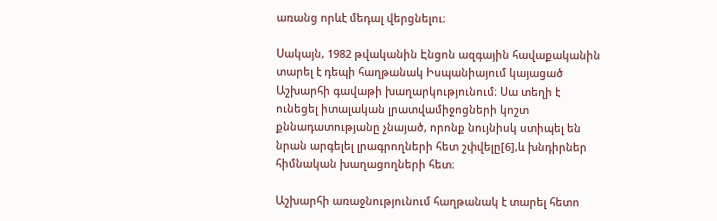առանց որևէ մեդալ վերցնելու։

Սակայն, 1982 թվականին Էնցոն ազգային հավաքականին տարել է դեպի հաղթանակ Իսպանիայում կայացած Աշխարհի գավաթի խաղարկությունում։ Սա տեղի է ունեցել իտալական լրատվամիջոցների կոշտ քննադատությանը չնայած, որոնք նույնիսկ ստիպել են նրան արգելել լրագրողների հետ շփվելը[6],և խնդիրներ հիմնական խաղացողների հետ։

Աշխարհի առաջնությունում հաղթանակ է տարել հետո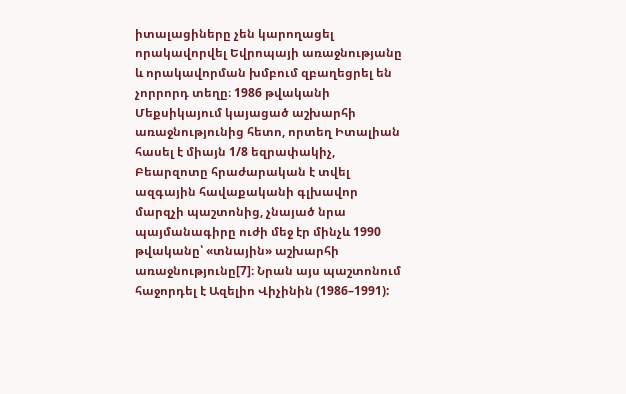իտալացիները չեն կարողացել որակավորվել Եվրոպայի առաջնությանը և որակավորման խմբում զբաղեցրել են  չորրորդ տեղը։ 1986 թվականի Մեքսիկայում կայացած աշխարհի առաջնությունից հետո, որտեղ Իտալիան հասել է միայն 1/8 եզրափակիչ, Բեարզոտը հրաժարական է տվել ազգային հավաքականի գլխավոր մարզչի պաշտոնից, չնայած նրա պայմանագիրը ուժի մեջ էր մինչև 1990 թվականը՝ «տնային» աշխարհի առաջնությունը[7]։ Նրան այս պաշտոնում հաջորդել է Ազելիո Վիչինին (1986–1991):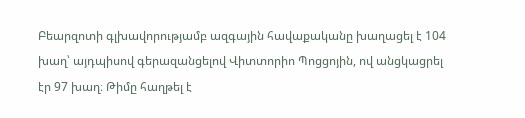Բեարզոտի գլխավորությամբ ազգային հավաքականը խաղացել է 104 խաղ՝ այդպիսով գերազանցելով Վիտտորիո Պոցցոյին, ով անցկացրել էր 97 խաղ։ Թիմը հաղթել է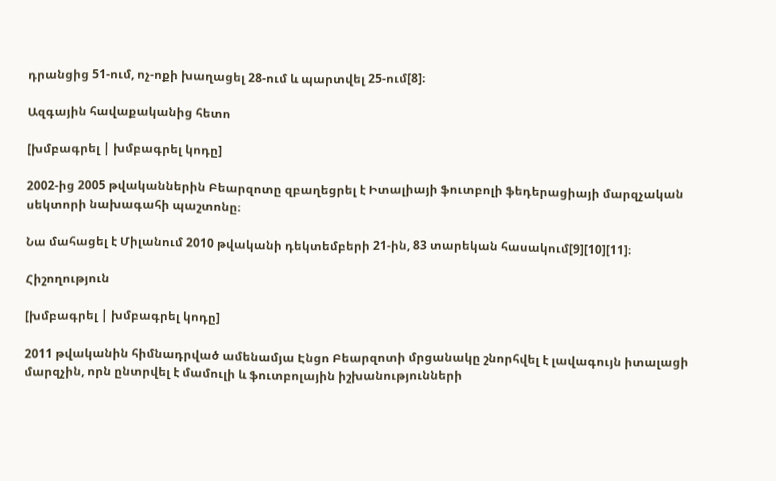դրանցից 51-ում, ոչ-ոքի խաղացել 28-ում և պարտվել 25-ում[8]։

Ազգային հավաքականից հետո

[խմբագրել | խմբագրել կոդը]

2002-ից 2005 թվականներին Բեարզոտը զբաղեցրել է Իտալիայի ֆուտբոլի ֆեդերացիայի մարզչական սեկտորի նախագահի պաշտոնը։

Նա մահացել է Միլանում 2010 թվականի դեկտեմբերի 21-ին, 83 տարեկան հասակում[9][10][11]։

Հիշողություն

[խմբագրել | խմբագրել կոդը]

2011 թվականին հիմնադրված ամենամյա Էնցո Բեարզոտի մրցանակը շնորհվել է լավագույն իտալացի մարզչին, որն ընտրվել է մամուլի և ֆուտբոլային իշխանությունների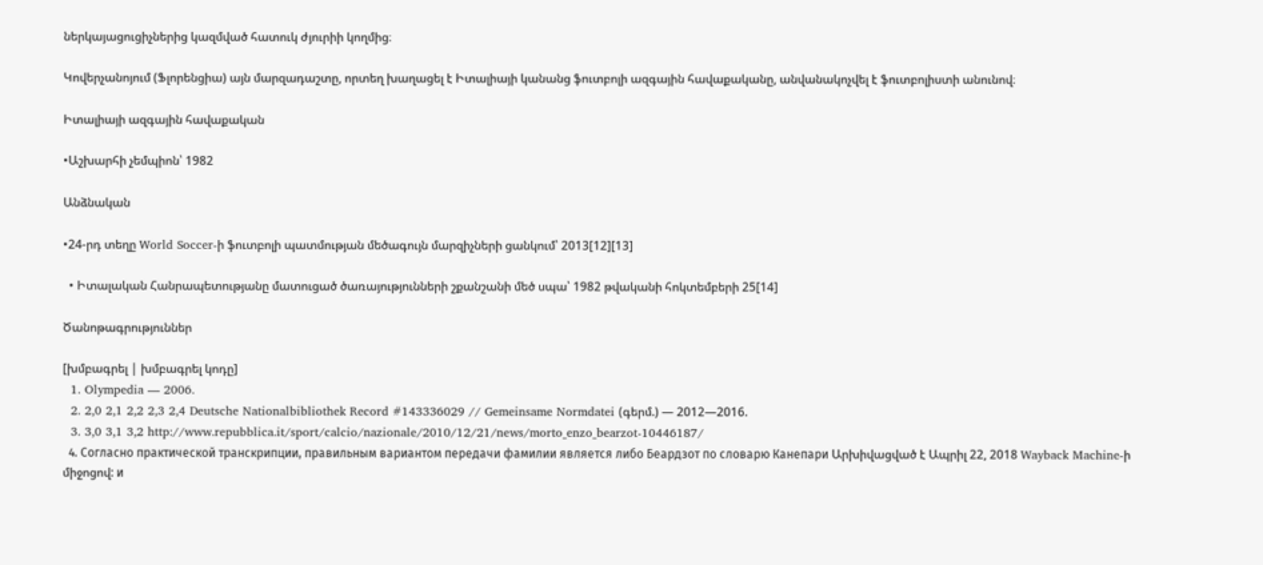ներկայացուցիչներից կազմված հատուկ ժյուրիի կողմից։

Կովերչանոյում (Ֆլորենցիա) այն մարզադաշտը, որտեղ խաղացել է Իտալիայի կանանց ֆուտբոլի ազգային հավաքականը, անվանակոչվել է ֆուտբոլիստի անունով։

Իտալիայի ազգային հավաքական

•Աշխարհի չեմպիոն՝ 1982

Անձնական

•24-րդ տեղը World Soccer-ի ֆուտբոլի պատմության մեծագույն մարզիչների ցանկում՝ 2013[12][13]

  • Իտալական Հանրապետությանը մատուցած ծառայությունների շքանշանի մեծ սպա՝ 1982 թվականի հոկտեմբերի 25[14]

Ծանոթագրություններ

[խմբագրել | խմբագրել կոդը]
  1. Olympedia — 2006.
  2. 2,0 2,1 2,2 2,3 2,4 Deutsche Nationalbibliothek Record #143336029 // Gemeinsame Normdatei (գերմ.) — 2012—2016.
  3. 3,0 3,1 3,2 http://www.repubblica.it/sport/calcio/nazionale/2010/12/21/news/morto_enzo_bearzot-10446187/
  4. Согласно практической транскрипции, правильным вариантом передачи фамилии является либо Беардзот по словарю Канепари Արխիվացված է Ապրիլ 22, 2018 Wayback Machine-ի միջոցով: и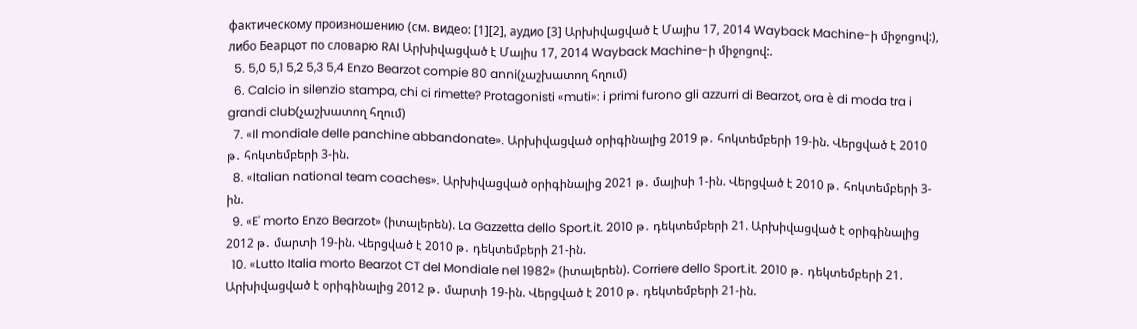фактическому произношению (см. видео: [1][2], аудио [3] Արխիվացված է Մայիս 17, 2014 Wayback Machine-ի միջոցով:), либо Беарцот по словарю RAI Արխիվացված է Մայիս 17, 2014 Wayback Machine-ի միջոցով:.
  5. 5,0 5,1 5,2 5,3 5,4 Enzo Bearzot compie 80 anni(չաշխատող հղում)
  6. Calcio in silenzio stampa, chi ci rimette? Protagonisti «muti»: i primi furono gli azzurri di Bearzot, ora è di moda tra i grandi club(չաշխատող հղում)
  7. «Il mondiale delle panchine abbandonate». Արխիվացված օրիգինալից 2019 թ․ հոկտեմբերի 19-ին. Վերցված է 2010 թ․ հոկտեմբերի 3-ին.
  8. «Italian national team coaches». Արխիվացված օրիգինալից 2021 թ․ մայիսի 1-ին. Վերցված է 2010 թ․ հոկտեմբերի 3-ին.
  9. «E' morto Enzo Bearzot» (իտալերեն). La Gazzetta dello Sport.it. 2010 թ․ դեկտեմբերի 21. Արխիվացված է օրիգինալից 2012 թ․ մարտի 19-ին. Վերցված է 2010 թ․ դեկտեմբերի 21-ին.
  10. «Lutto Italia morto Bearzot CT del Mondiale nel 1982» (իտալերեն). Corriere dello Sport.it. 2010 թ․ դեկտեմբերի 21. Արխիվացված է օրիգինալից 2012 թ․ մարտի 19-ին. Վերցված է 2010 թ․ դեկտեմբերի 21-ին.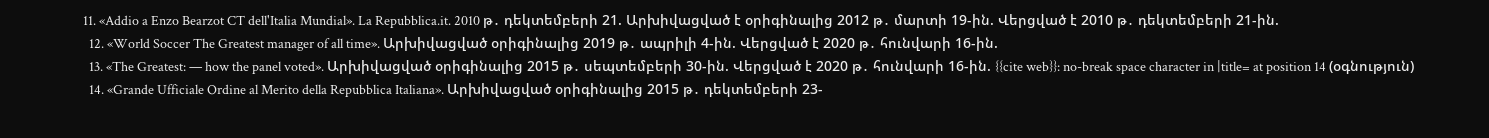11. «Addio a Enzo Bearzot CT dell'Italia Mundial». La Repubblica.it. 2010 թ․ դեկտեմբերի 21. Արխիվացված է օրիգինալից 2012 թ․ մարտի 19-ին. Վերցված է 2010 թ․ դեկտեմբերի 21-ին.
  12. «World Soccer The Greatest manager of all time». Արխիվացված օրիգինալից 2019 թ․ ապրիլի 4-ին. Վերցված է 2020 թ․ հունվարի 16-ին.
  13. «The Greatest: — how the panel voted». Արխիվացված օրիգինալից 2015 թ․ սեպտեմբերի 30-ին. Վերցված է 2020 թ․ հունվարի 16-ին. {{cite web}}: no-break space character in |title= at position 14 (օգնություն)
  14. «Grande Ufficiale Ordine al Merito della Repubblica Italiana». Արխիվացված օրիգինալից 2015 թ․ դեկտեմբերի 23-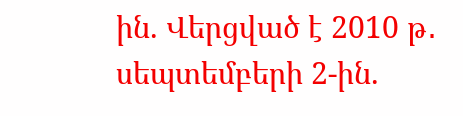ին. Վերցված է 2010 թ․ սեպտեմբերի 2-ին.